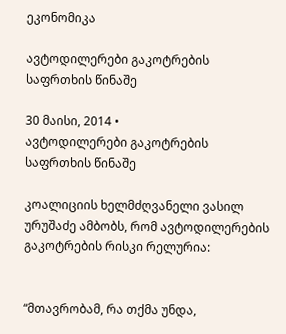ეკონომიკა

ავტოდილერები გაკოტრების საფრთხის წინაშე

30 მაისი, 2014 •
ავტოდილერები გაკოტრების საფრთხის წინაშე

კოალიციის ხელმძღვანელი ვასილ ურუშაძე ამბობს, რომ ავტოდილერების გაკოტრების რისკი რელურია:


“მთავრობამ, რა თქმა უნდა,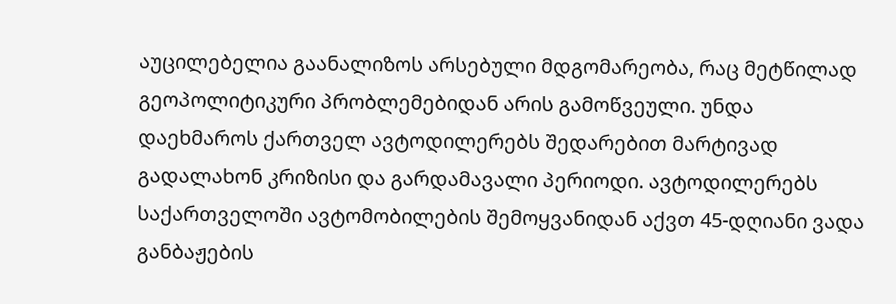აუცილებელია გაანალიზოს არსებული მდგომარეობა, რაც მეტწილად გეოპოლიტიკური პრობლემებიდან არის გამოწვეული. უნდა დაეხმაროს ქართველ ავტოდილერებს შედარებით მარტივად გადალახონ კრიზისი და გარდამავალი პერიოდი. ავტოდილერებს საქართველოში ავტომობილების შემოყვანიდან აქვთ 45-დღიანი ვადა განბაჟების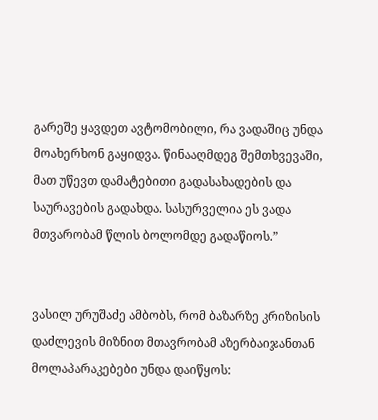გარეშე ყავდეთ ავტომობილი, რა ვადაშიც უნდა მოახერხონ გაყიდვა. წინააღმდეგ შემთხვევაში, მათ უწევთ დამატებითი გადასახადების და საურავების გადახდა. სასურველია ეს ვადა მთვარობამ წლის ბოლომდე გადაწიოს.”


ვასილ ურუშაძე ამბობს, რომ ბაზარზე კრიზისის დაძლევის მიზნით მთავრობამ აზერბაიჯანთან მოლაპარაკებები უნდა დაიწყოს: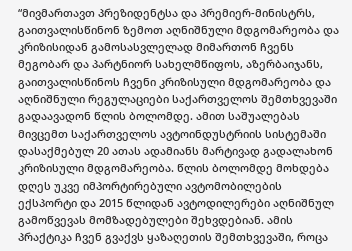“მივმართავთ პრეზიდენტსა და პრემიერ-მინისტრს, გაითვალისწინონ ზემოთ აღნიშნული მდგომარეობა და კრიზისიდან გამოსასვლელად მიმართონ ჩვენს მეგობარ და პარტნიორ სახელმწიფოს, აზერბაიჯანს, გაითვალისწინოს ჩვენი კრიზისული მდგომარეობა და აღნიშნული რეგულაციები საქართველოს შემთხვევაში გადაავადონ წლის ბოლომდე. ამით საშუალებას მივცემთ საქართველოს ავტოინდუსტრიის სისტემაში დასაქმებულ 20 ათას ადამიანს მარტივად გადალახონ კრიზისული მდგომარეობა. წლის ბოლომდე მოხდება დღეს უკვე იმპორტირებული ავტომობილების ექსპორტი და 2015 წლიდან ავტოდილერები აღნიშნულ გამოწვევას მომზადებულები შეხვდებიან. ამის პრაქტიკა ჩვენ გვაქვს ყაზაღეთის შემთხვევაში, როცა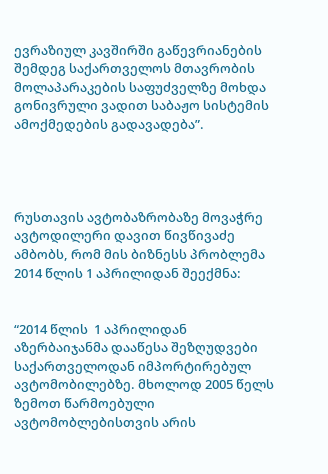ევრაზიულ კავშირში გაწევრიანების შემდეგ საქართველოს მთავრობის მოლაპარაკების საფუძველზე მოხდა გონივრული ვადით საბაჟო სისტემის ამოქმედების გადავადება”.




რუსთავის ავტობაზრობაზე მოვაჭრე ავტოდილერი დავით წივწივაძე ამბობს, რომ მის ბიზნესს პრობლემა 2014 წლის 1 აპრილიდან შეექმნა:


“2014 წლის  1 აპრილიდან აზერბაიჯანმა დააწესა შეზღუდვები საქართველოდან იმპორტირებულ ავტომობილებზე. მხოლოდ 2005 წელს ზემოთ წარმოებული ავტომობლებისთვის არის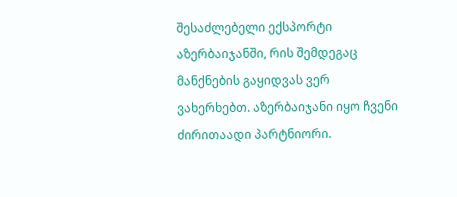შესაძლებელი ექსპორტი აზერბაიჯანში, რის შემდეგაც მანქნების გაყიდვას ვერ ვახერხებთ. აზერბაიჯანი იყო ჩვენი ძირითაადი პარტნიორი.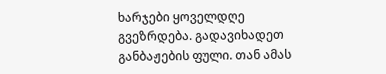ხარჯები ყოველდღე გვეზრდება. გადავიხადეთ განბაჟების ფული. თან ამას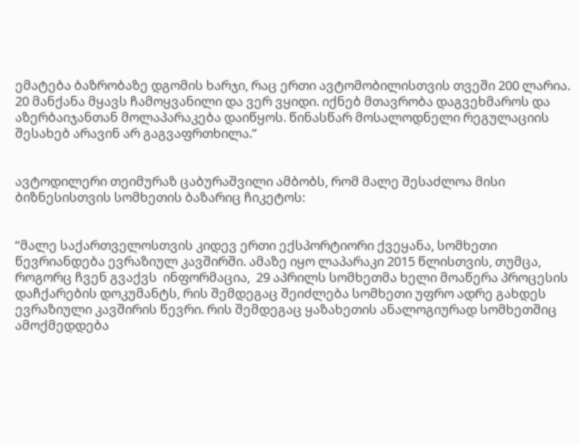ემატება ბაზრობაზე დგომის ხარჯი, რაც ერთი ავტომობილისთვის თვეში 200 ლარია. 20 მანქანა მყავს ჩამოყვანილი და ვერ ვყიდი. იქნებ მთავრობა დაგვეხმაროს და აზერბაიჯანთან მოლაპარაკება დაიწყოს. წინასწარ მოსალოდნელი რეგულაციის შესახებ არავინ არ გაგვაფრთხილა.”


ავტოდილერი თეიმურაზ ცაბურაშვილი ამბობს, რომ მალე შესაძლოა მისი ბიზნესისთვის სომხეთის ბაზარიც ჩიკეტოს:


“მალე საქართველოსთვის კიდევ ერთი ექსპორტიორი ქვეყანა, სომხეთი წევრიანდება ევრაზიულ კავშირში. ამაზე იყო ლაპარაკი 2015 წლისთვის, თუმცა, როგორც ჩვენ გვაქვს  ინფორმაცია,  29 აპრილს სომხეთმა ხელი მოაწერა პროცესის დაჩქარების დოკუმანტს, რის შემდეგაც შეიძლება სომხეთი უფრო ადრე გახდეს ევრაზიული კავშირის წევრი. რის შემდეგაც ყაზახეთის ანალოგიურად სომხეთშიც ამოქმედდება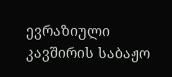ევრაზიული კავშირის საბაჟო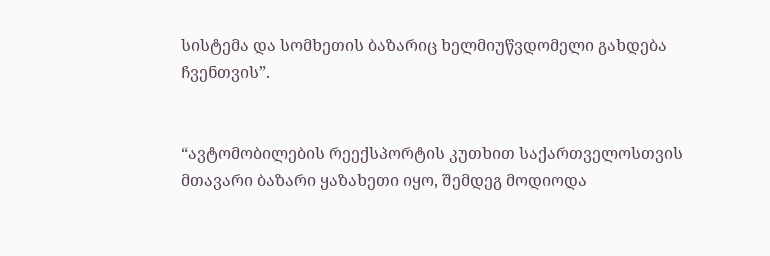სისტემა და სომხეთის ბაზარიც ხელმიუწვდომელი გახდება ჩვენთვის”.


“ავტომობილების რეექსპორტის კუთხით საქართველოსთვის მთავარი ბაზარი ყაზახეთი იყო, შემდეგ მოდიოდა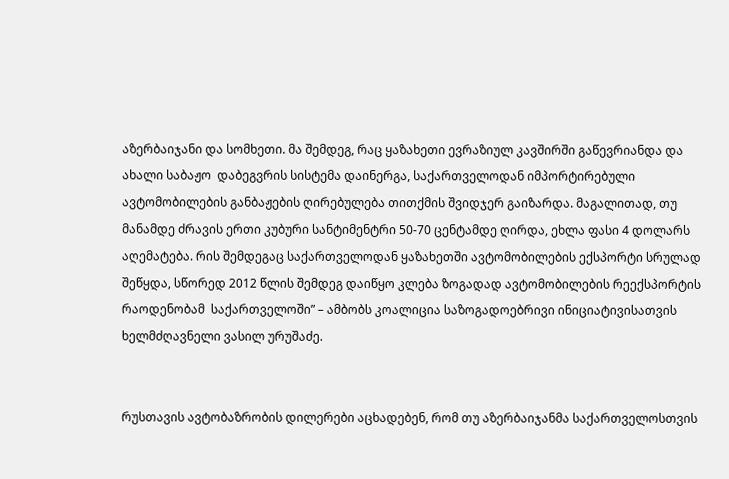აზერბაიჯანი და სომხეთი. მა შემდეგ, რაც ყაზახეთი ევრაზიულ კავშირში გაწევრიანდა და ახალი საბაჟო  დაბეგვრის სისტემა დაინერგა, საქართველოდან იმპორტირებული ავტომობილების განბაჟების ღირებულება თითქმის შვიდჯერ გაიზარდა. მაგალითად, თუ მანამდე ძრავის ერთი კუბური სანტიმენტრი 50-70 ცენტამდე ღირდა, ეხლა ფასი 4 დოლარს აღემატება. რის შემდეგაც საქართველოდან ყაზახეთში ავტომობილების ექსპორტი სრულად შეწყდა, სწორედ 2012 წლის შემდეგ დაიწყო კლება ზოგადად ავტომობილების რეექსპორტის რაოდენობამ  საქართველოში” – ამბობს კოალიცია საზოგადოებრივი ინიციატივისათვის ხელმძღავნელი ვასილ ურუშაძე.


რუსთავის ავტობაზრობის დილერები აცხადებენ, რომ თუ აზერბაიჯანმა საქართველოსთვის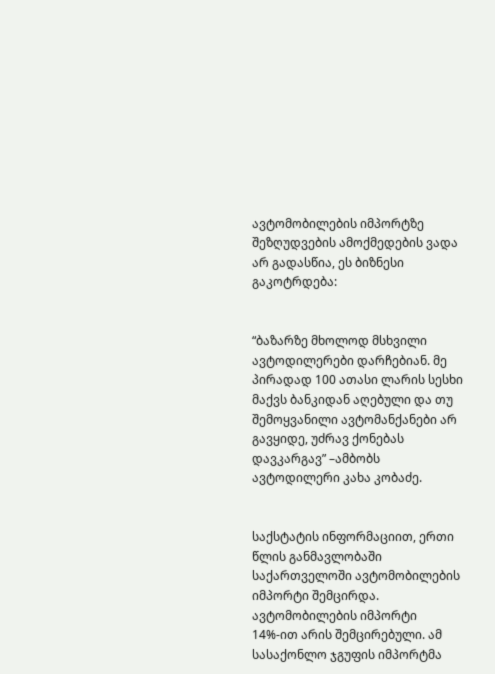ავტომობილების იმპორტზე შეზღუდვების ამოქმედების ვადა არ გადასწია, ეს ბიზნესი გაკოტრდება:


“ბაზარზე მხოლოდ მსხვილი ავტოდილერები დარჩებიან. მე პირადად 100 ათასი ლარის სესხი მაქვს ბანკიდან აღებული და თუ შემოყვანილი ავტომანქანები არ გავყიდე, უძრავ ქონებას დავკარგავ” –ამბობს ავტოდილერი კახა კობაძე.


საქსტატის ინფორმაციით, ერთი წლის განმავლობაში საქართველოში ავტომობილების იმპორტი შემცირდა. ავტომობილების იმპორტი 14%-ით არის შემცირებული. ამ სასაქონლო ჯგუფის იმპორტმა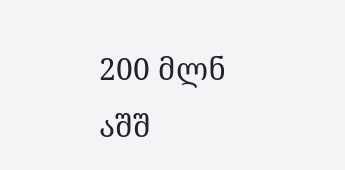200 მლნ აშშ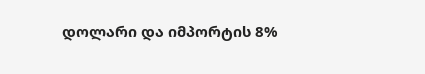დოლარი და იმპორტის 8%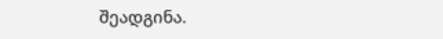შეადგინა.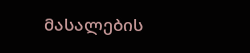მასალების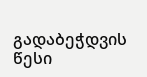გადაბეჭდვის წესი